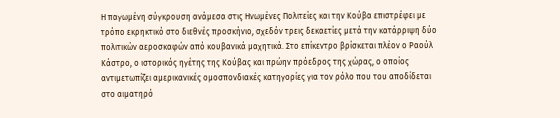Η παγωμένη σύγκρουση ανάμεσα στις Ηνωμένες Πολιτείες και την Κούβα επιστρέφει με τρόπο εκρηκτικό στο διεθνές προσκήνιο, σχεδόν τρεις δεκαετίες μετά την κατάρριψη δύο πολιτικών αεροσκαφών από κουβανικά μαχητικά. Στο επίκεντρο βρίσκεται πλέον ο Ραούλ Κάστρο, ο ιστορικός ηγέτης της Κούβας και πρώην πρόεδρος της χώρας, ο οποίος αντιμετωπίζει αμερικανικές ομοσπονδιακές κατηγορίες για τον ρόλο που του αποδίδεται στο αιματηρό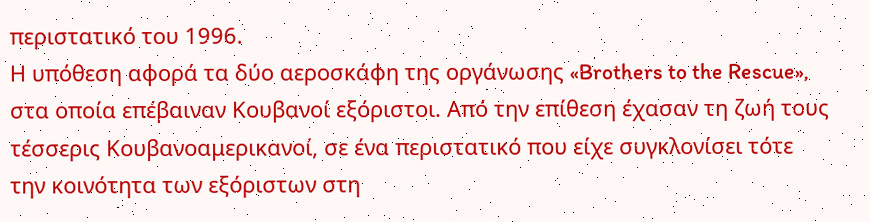περιστατικό του 1996.
Η υπόθεση αφορά τα δύο αεροσκάφη της οργάνωσης «Brothers to the Rescue», στα οποία επέβαιναν Κουβανοί εξόριστοι. Από την επίθεση έχασαν τη ζωή τους τέσσερις Κουβανοαμερικανοί, σε ένα περιστατικό που είχε συγκλονίσει τότε την κοινότητα των εξόριστων στη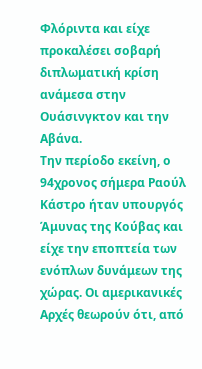Φλόριντα και είχε προκαλέσει σοβαρή διπλωματική κρίση ανάμεσα στην Ουάσινγκτον και την Αβάνα.
Την περίοδο εκείνη, ο 94χρονος σήμερα Ραούλ Κάστρο ήταν υπουργός Άμυνας της Κούβας και είχε την εποπτεία των ενόπλων δυνάμεων της χώρας. Οι αμερικανικές Αρχές θεωρούν ότι, από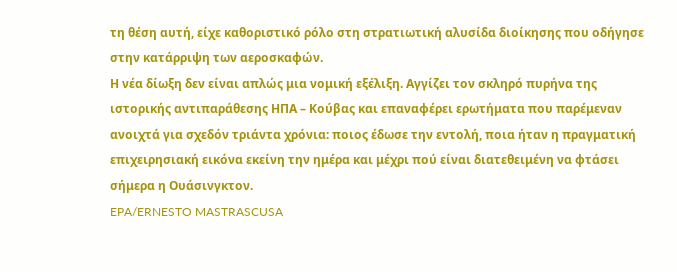τη θέση αυτή, είχε καθοριστικό ρόλο στη στρατιωτική αλυσίδα διοίκησης που οδήγησε στην κατάρριψη των αεροσκαφών.
Η νέα δίωξη δεν είναι απλώς μια νομική εξέλιξη. Αγγίζει τον σκληρό πυρήνα της ιστορικής αντιπαράθεσης ΗΠΑ – Κούβας και επαναφέρει ερωτήματα που παρέμεναν ανοιχτά για σχεδόν τριάντα χρόνια: ποιος έδωσε την εντολή, ποια ήταν η πραγματική επιχειρησιακή εικόνα εκείνη την ημέρα και μέχρι πού είναι διατεθειμένη να φτάσει σήμερα η Ουάσινγκτον.
EPA/ERNESTO MASTRASCUSA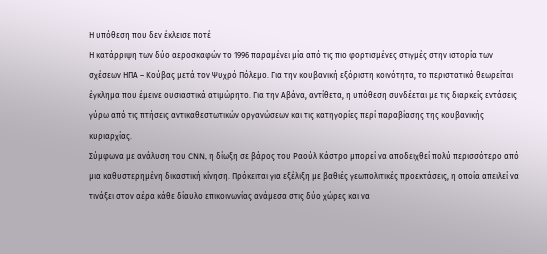Η υπόθεση που δεν έκλεισε ποτέ
Η κατάρριψη των δύο αεροσκαφών το 1996 παραμένει μία από τις πιο φορτισμένες στιγμές στην ιστορία των σχέσεων ΗΠΑ – Κούβας μετά τον Ψυχρό Πόλεμο. Για την κουβανική εξόριστη κοινότητα, το περιστατικό θεωρείται έγκλημα που έμεινε ουσιαστικά ατιμώρητο. Για την Αβάνα, αντίθετα, η υπόθεση συνδέεται με τις διαρκείς εντάσεις γύρω από τις πτήσεις αντικαθεστωτικών οργανώσεων και τις κατηγορίες περί παραβίασης της κουβανικής κυριαρχίας.
Σύμφωνα με ανάλυση του CNN, η δίωξη σε βάρος του Ραούλ Κάστρο μπορεί να αποδειχθεί πολύ περισσότερο από μια καθυστερημένη δικαστική κίνηση. Πρόκειται για εξέλιξη με βαθιές γεωπολιτικές προεκτάσεις, η οποία απειλεί να τινάξει στον αέρα κάθε δίαυλο επικοινωνίας ανάμεσα στις δύο χώρες και να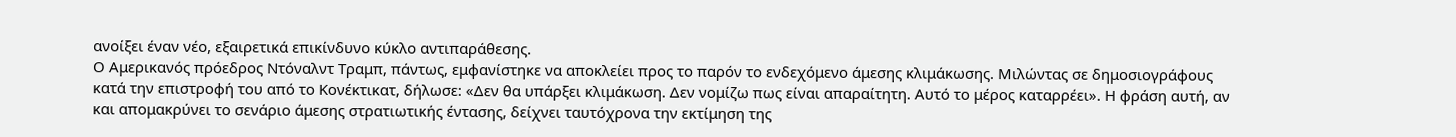ανοίξει έναν νέο, εξαιρετικά επικίνδυνο κύκλο αντιπαράθεσης.
Ο Αμερικανός πρόεδρος Ντόναλντ Τραμπ, πάντως, εμφανίστηκε να αποκλείει προς το παρόν το ενδεχόμενο άμεσης κλιμάκωσης. Μιλώντας σε δημοσιογράφους κατά την επιστροφή του από το Κονέκτικατ, δήλωσε: «Δεν θα υπάρξει κλιμάκωση. Δεν νομίζω πως είναι απαραίτητη. Αυτό το μέρος καταρρέει». Η φράση αυτή, αν και απομακρύνει το σενάριο άμεσης στρατιωτικής έντασης, δείχνει ταυτόχρονα την εκτίμηση της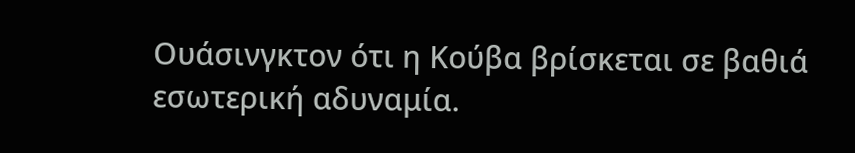Ουάσινγκτον ότι η Κούβα βρίσκεται σε βαθιά εσωτερική αδυναμία.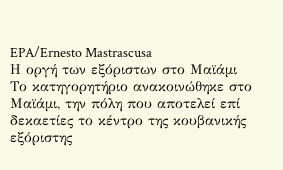EPA/Ernesto Mastrascusa
Η οργή των εξόριστων στο Μαϊάμι
Το κατηγορητήριο ανακοινώθηκε στο Μαϊάμι, την πόλη που αποτελεί επί δεκαετίες το κέντρο της κουβανικής εξόριστης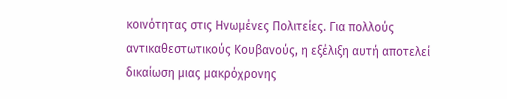κοινότητας στις Ηνωμένες Πολιτείες. Για πολλούς αντικαθεστωτικούς Κουβανούς, η εξέλιξη αυτή αποτελεί δικαίωση μιας μακρόχρονης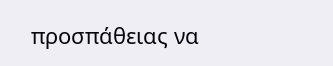προσπάθειας να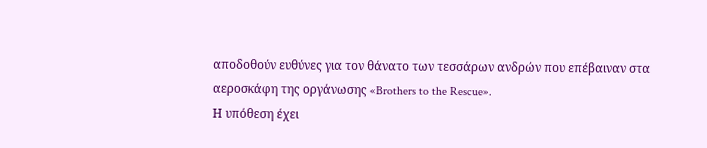αποδοθούν ευθύνες για τον θάνατο των τεσσάρων ανδρών που επέβαιναν στα αεροσκάφη της οργάνωσης «Brothers to the Rescue».
Η υπόθεση έχει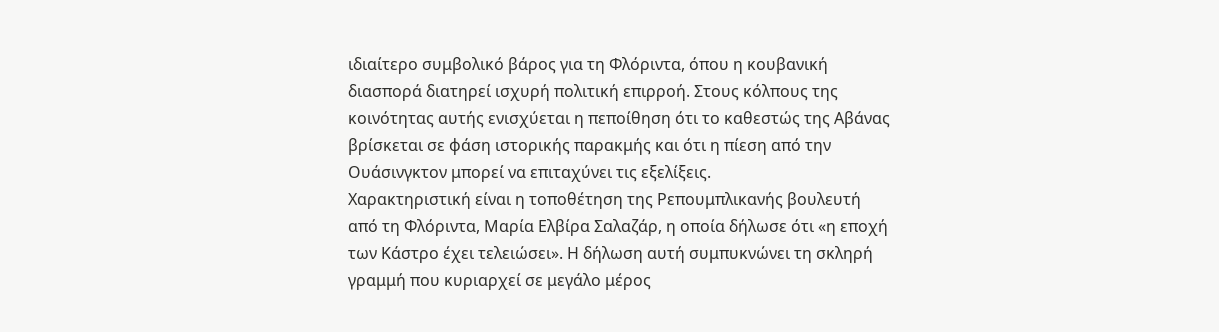ιδιαίτερο συμβολικό βάρος για τη Φλόριντα, όπου η κουβανική διασπορά διατηρεί ισχυρή πολιτική επιρροή. Στους κόλπους της κοινότητας αυτής ενισχύεται η πεποίθηση ότι το καθεστώς της Αβάνας βρίσκεται σε φάση ιστορικής παρακμής και ότι η πίεση από την Ουάσινγκτον μπορεί να επιταχύνει τις εξελίξεις.
Χαρακτηριστική είναι η τοποθέτηση της Ρεπουμπλικανής βουλευτή από τη Φλόριντα, Μαρία Ελβίρα Σαλαζάρ, η οποία δήλωσε ότι «η εποχή των Κάστρο έχει τελειώσει». Η δήλωση αυτή συμπυκνώνει τη σκληρή γραμμή που κυριαρχεί σε μεγάλο μέρος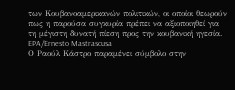των Κουβανοαμερικανών πολιτικών, οι οποίοι θεωρούν πως η παρούσα συγκυρία πρέπει να αξιοποιηθεί για τη μέγιστη δυνατή πίεση προς την κουβανική ηγεσία.
EPA/Ernesto Mastrascusa
Ο Ραούλ Κάστρο παραμένει σύμβολο στην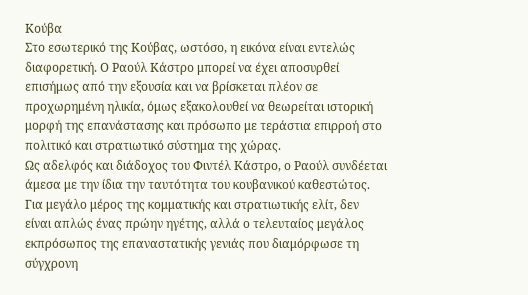Κούβα
Στο εσωτερικό της Κούβας, ωστόσο, η εικόνα είναι εντελώς διαφορετική. Ο Ραούλ Κάστρο μπορεί να έχει αποσυρθεί επισήμως από την εξουσία και να βρίσκεται πλέον σε προχωρημένη ηλικία, όμως εξακολουθεί να θεωρείται ιστορική μορφή της επανάστασης και πρόσωπο με τεράστια επιρροή στο πολιτικό και στρατιωτικό σύστημα της χώρας.
Ως αδελφός και διάδοχος του Φιντέλ Κάστρο, ο Ραούλ συνδέεται άμεσα με την ίδια την ταυτότητα του κουβανικού καθεστώτος. Για μεγάλο μέρος της κομματικής και στρατιωτικής ελίτ, δεν είναι απλώς ένας πρώην ηγέτης, αλλά ο τελευταίος μεγάλος εκπρόσωπος της επαναστατικής γενιάς που διαμόρφωσε τη σύγχρονη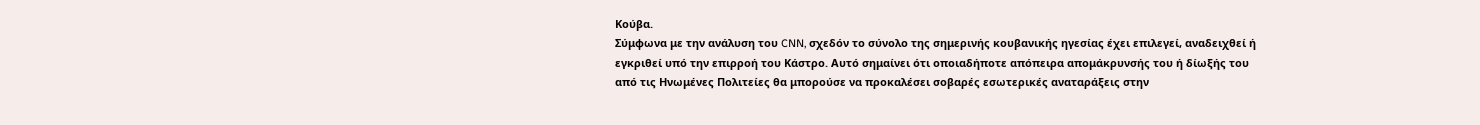Κούβα.
Σύμφωνα με την ανάλυση του CNN, σχεδόν το σύνολο της σημερινής κουβανικής ηγεσίας έχει επιλεγεί, αναδειχθεί ή εγκριθεί υπό την επιρροή του Κάστρο. Αυτό σημαίνει ότι οποιαδήποτε απόπειρα απομάκρυνσής του ή δίωξής του από τις Ηνωμένες Πολιτείες θα μπορούσε να προκαλέσει σοβαρές εσωτερικές αναταράξεις στην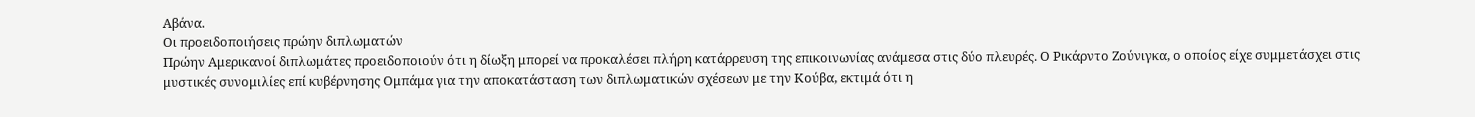Αβάνα.
Οι προειδοποιήσεις πρώην διπλωματών
Πρώην Αμερικανοί διπλωμάτες προειδοποιούν ότι η δίωξη μπορεί να προκαλέσει πλήρη κατάρρευση της επικοινωνίας ανάμεσα στις δύο πλευρές. Ο Ρικάρντο Ζούνιγκα, ο οποίος είχε συμμετάσχει στις μυστικές συνομιλίες επί κυβέρνησης Ομπάμα για την αποκατάσταση των διπλωματικών σχέσεων με την Κούβα, εκτιμά ότι η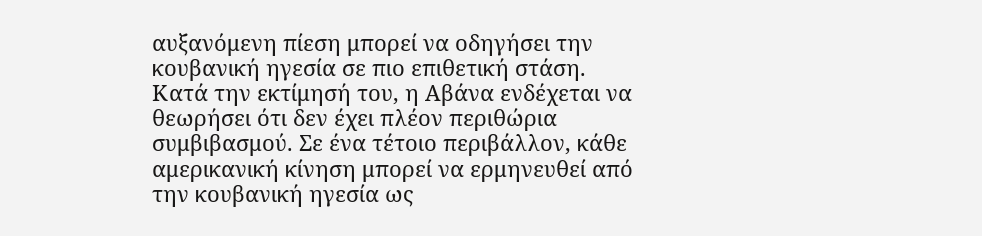αυξανόμενη πίεση μπορεί να οδηγήσει την κουβανική ηγεσία σε πιο επιθετική στάση.
Κατά την εκτίμησή του, η Αβάνα ενδέχεται να θεωρήσει ότι δεν έχει πλέον περιθώρια συμβιβασμού. Σε ένα τέτοιο περιβάλλον, κάθε αμερικανική κίνηση μπορεί να ερμηνευθεί από την κουβανική ηγεσία ως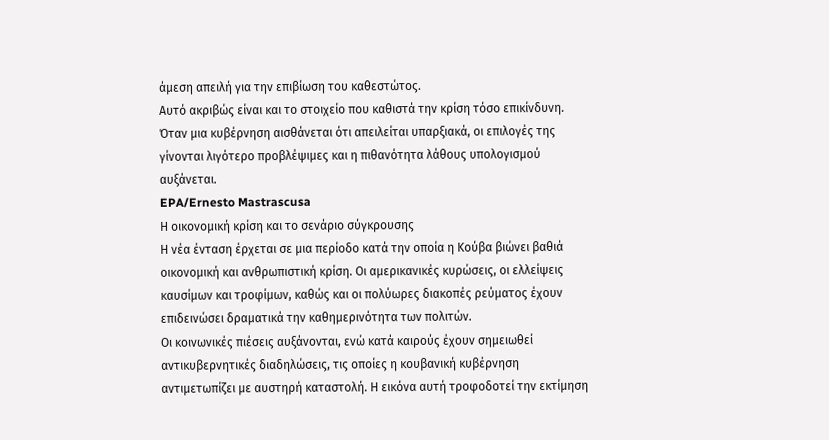άμεση απειλή για την επιβίωση του καθεστώτος.
Αυτό ακριβώς είναι και το στοιχείο που καθιστά την κρίση τόσο επικίνδυνη. Όταν μια κυβέρνηση αισθάνεται ότι απειλείται υπαρξιακά, οι επιλογές της γίνονται λιγότερο προβλέψιμες και η πιθανότητα λάθους υπολογισμού αυξάνεται.
EPA/Ernesto Mastrascusa
Η οικονομική κρίση και το σενάριο σύγκρουσης
Η νέα ένταση έρχεται σε μια περίοδο κατά την οποία η Κούβα βιώνει βαθιά οικονομική και ανθρωπιστική κρίση. Οι αμερικανικές κυρώσεις, οι ελλείψεις καυσίμων και τροφίμων, καθώς και οι πολύωρες διακοπές ρεύματος έχουν επιδεινώσει δραματικά την καθημερινότητα των πολιτών.
Οι κοινωνικές πιέσεις αυξάνονται, ενώ κατά καιρούς έχουν σημειωθεί αντικυβερνητικές διαδηλώσεις, τις οποίες η κουβανική κυβέρνηση αντιμετωπίζει με αυστηρή καταστολή. Η εικόνα αυτή τροφοδοτεί την εκτίμηση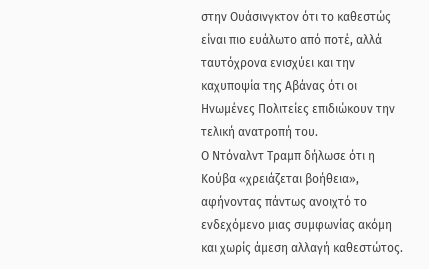στην Ουάσινγκτον ότι το καθεστώς είναι πιο ευάλωτο από ποτέ, αλλά ταυτόχρονα ενισχύει και την καχυποψία της Αβάνας ότι οι Ηνωμένες Πολιτείες επιδιώκουν την τελική ανατροπή του.
Ο Ντόναλντ Τραμπ δήλωσε ότι η Κούβα «χρειάζεται βοήθεια», αφήνοντας πάντως ανοιχτό το ενδεχόμενο μιας συμφωνίας ακόμη και χωρίς άμεση αλλαγή καθεστώτος.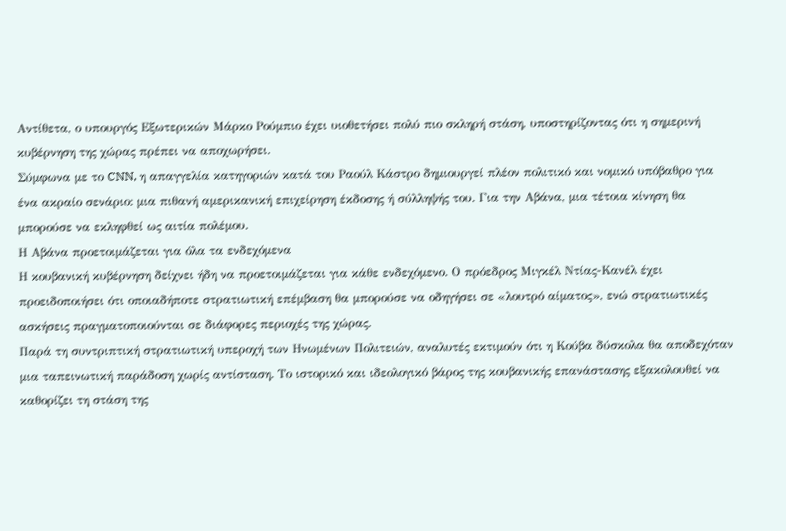Αντίθετα, ο υπουργός Εξωτερικών Μάρκο Ρούμπιο έχει υιοθετήσει πολύ πιο σκληρή στάση, υποστηρίζοντας ότι η σημερινή κυβέρνηση της χώρας πρέπει να αποχωρήσει.
Σύμφωνα με το CNN, η απαγγελία κατηγοριών κατά του Ραούλ Κάστρο δημιουργεί πλέον πολιτικό και νομικό υπόβαθρο για ένα ακραίο σενάριο: μια πιθανή αμερικανική επιχείρηση έκδοσης ή σύλληψής του. Για την Αβάνα, μια τέτοια κίνηση θα μπορούσε να εκληφθεί ως αιτία πολέμου.
Η Αβάνα προετοιμάζεται για όλα τα ενδεχόμενα
Η κουβανική κυβέρνηση δείχνει ήδη να προετοιμάζεται για κάθε ενδεχόμενο. Ο πρόεδρος Μιγκέλ Ντίας-Κανέλ έχει προειδοποιήσει ότι οποιαδήποτε στρατιωτική επέμβαση θα μπορούσε να οδηγήσει σε «λουτρό αίματος», ενώ στρατιωτικές ασκήσεις πραγματοποιούνται σε διάφορες περιοχές της χώρας.
Παρά τη συντριπτική στρατιωτική υπεροχή των Ηνωμένων Πολιτειών, αναλυτές εκτιμούν ότι η Κούβα δύσκολα θα αποδεχόταν μια ταπεινωτική παράδοση χωρίς αντίσταση. Το ιστορικό και ιδεολογικό βάρος της κουβανικής επανάστασης εξακολουθεί να καθορίζει τη στάση της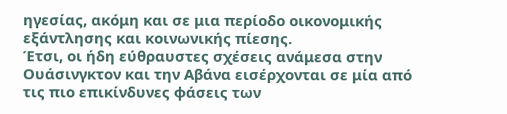ηγεσίας, ακόμη και σε μια περίοδο οικονομικής εξάντλησης και κοινωνικής πίεσης.
Έτσι, οι ήδη εύθραυστες σχέσεις ανάμεσα στην Ουάσινγκτον και την Αβάνα εισέρχονται σε μία από τις πιο επικίνδυνες φάσεις των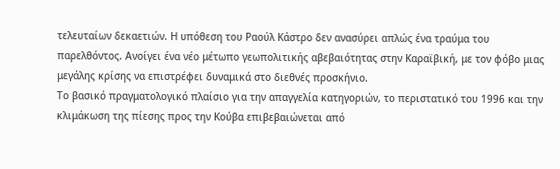τελευταίων δεκαετιών. Η υπόθεση του Ραούλ Κάστρο δεν ανασύρει απλώς ένα τραύμα του παρελθόντος. Ανοίγει ένα νέο μέτωπο γεωπολιτικής αβεβαιότητας στην Καραϊβική, με τον φόβο μιας μεγάλης κρίσης να επιστρέφει δυναμικά στο διεθνές προσκήνιο.
Το βασικό πραγματολογικό πλαίσιο για την απαγγελία κατηγοριών, το περιστατικό του 1996 και την κλιμάκωση της πίεσης προς την Κούβα επιβεβαιώνεται από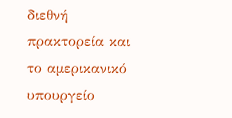διεθνή πρακτορεία και το αμερικανικό υπουργείο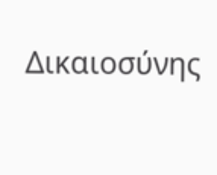Δικαιοσύνης